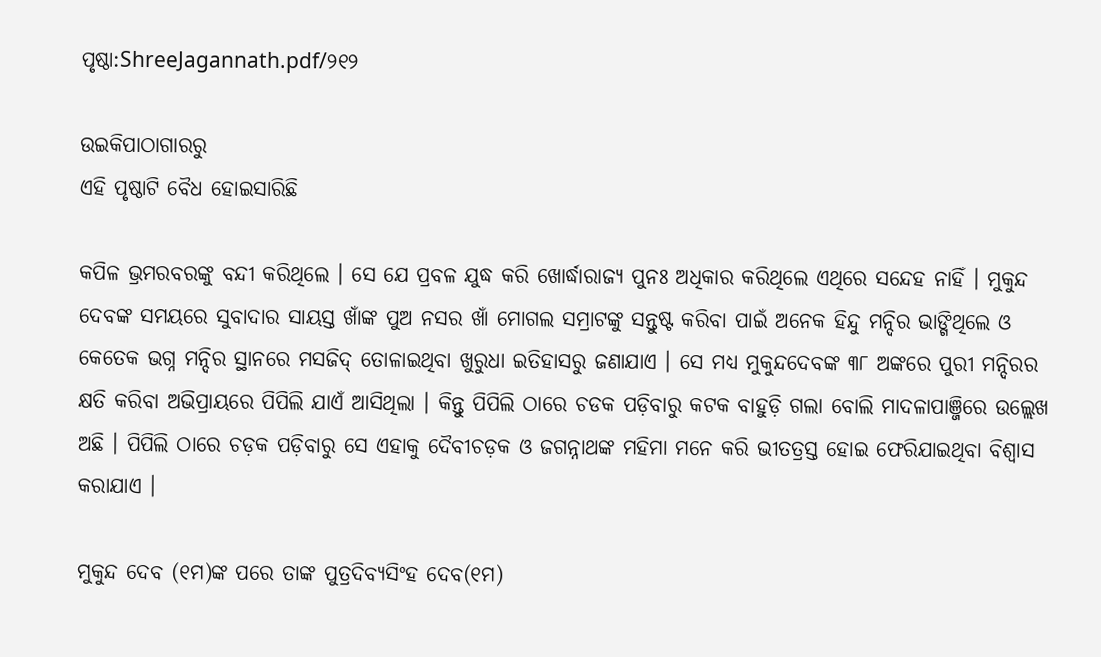ପୃଷ୍ଠା:ShreeJagannath.pdf/୨୧୨

ଉଇକିପାଠାଗାର‌ରୁ
ଏହି ପୃଷ୍ଠାଟି ବୈଧ ହୋଇସାରିଛି

କପିଳ ଭ୍ରମରବରଙ୍କୁ ବନ୍ଦୀ କରିଥିଲେ । ସେ ଯେ ପ୍ରବଳ ଯୁଦ୍ଧ କରି ଖୋର୍ଦ୍ଧାରାଜ୍ୟ ପୁନଃ ଅଧିକାର କରିଥିଲେ ଏଥିରେ ସନ୍ଦେହ ନାହିଁ । ମୁକୁନ୍ଦ ଦେବଙ୍କ ସମୟରେ ସୁବାଦାର ସାୟସ୍ତ ଖାଁଙ୍କ ପୁଅ ନସର ଖାଁ ମୋଗଲ ସମ୍ରାଟଙ୍କୁ ସନ୍ତୁଷ୍ଟ କରିବା ପାଇଁ ଅନେକ ହିନ୍ଦୁ ମନ୍ଦିର ଭାଙ୍ଗିଥିଲେ ଓ କେତେକ ଭଗ୍ନ ମନ୍ଦିର ସ୍ଥାନରେ ମସଜିଦ୍‍ ତୋଳାଇଥିବା ଖୁରୁଧା ଇତିହାସରୁ ଜଣାଯାଏ । ସେ ମଧ୍ୟ ମୁକୁନ୍ଦଦେବଙ୍କ ୩୮ ଅଙ୍କରେ ପୁରୀ ମନ୍ଦିରର କ୍ଷତି କରିବା ଅଭିପ୍ରାୟରେ ପିପିଲି ଯାଏଁ ଆସିଥିଲା । କିନ୍ତୁ ପିପିଲି ଠାରେ ଚଡକ ପଡ଼ିବାରୁ କଟକ ବାହୁଡ଼ି ଗଲା ବୋଲି ମାଦଳାପାଞ୍ଜିରେ ଉଲ୍ଲେଖ ଅଛି । ପିପିଲି ଠାରେ ଚଡ଼କ ପଡ଼ିବାରୁ ସେ ଏହାକୁ ଦୈବୀଚଡ଼କ ଓ ଜଗନ୍ନାଥଙ୍କ ମହିମା ମନେ କରି ଭୀତତ୍ରସ୍ତ ହୋଇ ଫେରିଯାଇଥିବା ବିଶ୍ୱାସ କରାଯାଏ ।

ମୁକୁନ୍ଦ ଦେବ (୧ମ)ଙ୍କ ପରେ ତାଙ୍କ ପୁତ୍ରଦିବ୍ୟସିଂହ ଦେବ(୧ମ)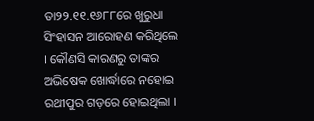ତା୨୨.୧୧.୧୬୮୮ରେ ଖୁରୁଧା ସିଂହାସନ ଆରୋହଣ କରିଥିଲେ । କୌଣସି କାରଣରୁ ତାଙ୍କର ଅଭିଷେକ ଖୋର୍ଦ୍ଧାରେ ନହୋଇ ରଥୀପୁର ଗଡ଼ରେ ହୋଇଥିଲା ।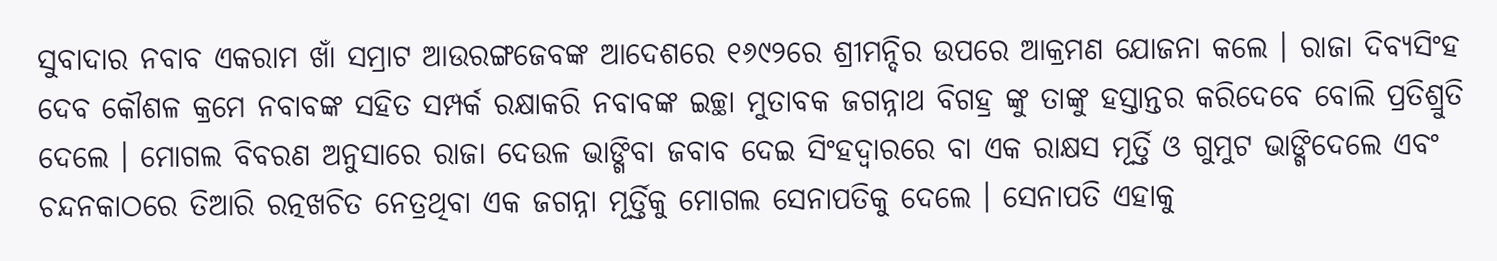ସୁବାଦାର ନବାବ ଏକରାମ ଖାଁ ସମ୍ରାଟ ଆଉରଙ୍ଗଜେବଙ୍କ ଆଦେଶରେ ୧୬୯୨ରେ ଶ୍ରୀମନ୍ଦିର ଉପରେ ଆକ୍ରମଣ ଯୋଜନା କଲେ । ରାଜା ଦିବ୍ୟସିଂହ ଦେବ କୌଶଳ କ୍ରମେ ନବାବଙ୍କ ସହିତ ସମ୍ପର୍କ ରକ୍ଷାକରି ନବାବଙ୍କ ଇଚ୍ଛା ମୁତାବକ ଜଗନ୍ନାଥ ବିଗହ୍ର ଙ୍କୁ ତାଙ୍କୁ ହସ୍ତାନ୍ତର କରିଦେବେ ବୋଲି ପ୍ରତିଶ୍ରୁତି ଦେଲେ । ମୋଗଲ ବିବରଣ ଅନୁସାରେ ରାଜା ଦେଉଳ ଭାଙ୍ଗିବା ଜବାବ ଦେଇ ସିଂହଦ୍ୱାରରେ ବା ଏକ ରାକ୍ଷସ ମୂର୍ତ୍ତି ଓ ଗୁମୁଟ ଭାଙ୍ଗିଦେଲେ ଏବଂ ଚନ୍ଦନକାଠରେ ତିଆରି ରତ୍ନଖଚିତ ନେତ୍ରଥିବା ଏକ ଜଗନ୍ନା ମୂର୍ତ୍ତିକୁ ମୋଗଲ ସେନାପତିକୁ ଦେଲେ । ସେନାପତି ଏହାକୁ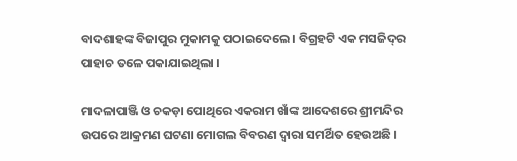ବାଦଶାହଙ୍କ ବିଜାପୁର ମୁକାମକୁ ପଠାଇଦେଲେ । ବିଗ୍ରହଟି ଏକ ମସଜିଦ୍‍ର ପାହାଚ ତଳେ ପକାଯାଇଥିଲା ।

ମାଦଳାପାଞ୍ଜି ଓ ଚକଡ଼ା ପୋଥିରେ ଏକରାମ ଖାଁଙ୍କ ଆଦେଶରେ ଶ୍ରୀମନ୍ଦିର ଉପରେ ଆକ୍ରମଣ ଘଟଣା ମୋଗଲ ବିବରଣ ଦ୍ୱାରା ସମର୍ଥିତ ହେଉଅଛି ।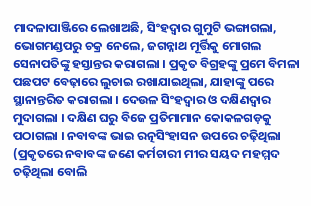ମାଦଳାପାଞ୍ଜିରେ ଲେଖାଅଛି, ସିଂହଦ୍ୱାର ଗୁମୁଟି ଭଙ୍ଗାଗଲା, ଭୋଗମଣ୍ଡପରୁ ଚକ୍ର ନେଲେ, ଜଗନ୍ନାଥ ମୂର୍ତ୍ତିକୁ ମୋଗଲ ସେନାପତିଙ୍କୁ ହସ୍ତାନ୍ତର କରାଗଲା । ପ୍ରକୃତ ବିଗ୍ରହଙ୍କୁ ପ୍ରମେ ବିମଳା ପଛପଟ ବେଢ଼ାରେ ଲୁଚାଇ ରଖାଯାଇଥିଲା, ଯାହାଙ୍କୁ ପରେ ସ୍ଥାନାନ୍ତରିତ କରାଗଲା । ଦେଉଳ ସିଂହଦ୍ୱାର ଓ ଦକ୍ଷିଣଦ୍ୱାର ମୁଦାଗଲା । ଦକ୍ଷିଣ ଘରୁ ବିଜେ ପ୍ରତିମାମାନ କୋକଳଗଡ଼କୁ ପଠାଗଲା । ନବାବଙ୍କ ଭାଇ ରତ୍ନସିଂହାସନ ଉପରେ ଚଢ଼ିଥିଲା (ପ୍ରକୃତରେ ନବାବଙ୍କ ଜଣେ କର୍ମଚାରୀ ମୀର ସୟଦ ମହମ୍ମଦ ଚଢ଼ିଥିଲା ବୋଲି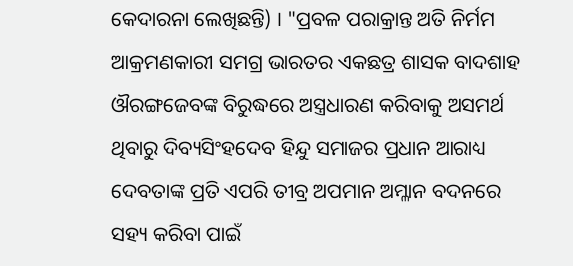କେଦାରନା ଲେଖିଛନ୍ତି) । "ପ୍ରବଳ ପରାକ୍ରାନ୍ତ ଅତି ନିର୍ମମ ଆକ୍ରମଣକାରୀ ସମଗ୍ର ଭାରତର ଏକଛତ୍ର ଶାସକ ବାଦଶାହ ଔରଙ୍ଗଜେବଙ୍କ ବିରୁଦ୍ଧରେ ଅସ୍ତ୍ରଧାରଣ କରିବାକୁ ଅସମର୍ଥ ଥିବାରୁ ଦିବ୍ୟସିଂହଦେବ ହିନ୍ଦୁ ସମାଜର ପ୍ରଧାନ ଆରାଧ୍ୟ ଦେବତାଙ୍କ ପ୍ରତି ଏପରି ତୀବ୍ର ଅପମାନ ଅମ୍ଳାନ ବଦନରେ ସହ୍ୟ କରିବା ପାଇଁ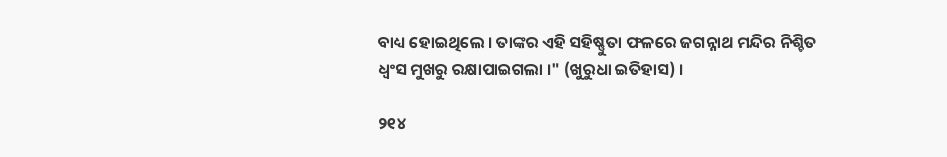ବାଧ୍ୟ ହୋଇଥିଲେ । ତାଙ୍କର ଏହି ସହିଷ୍ଣୁତା ଫଳରେ ଜଗନ୍ନାଥ ମନ୍ଦିର ନିଶ୍ଚିତ ଧ୍ୱଂସ ମୁଖରୁ ରକ୍ଷାପାଇଗଲା ।" (ଖୁରୁଧା ଇତିହାସ) ।

୨୧୪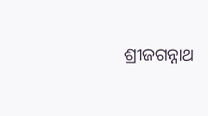ଶ୍ରୀଜଗନ୍ନାଥ